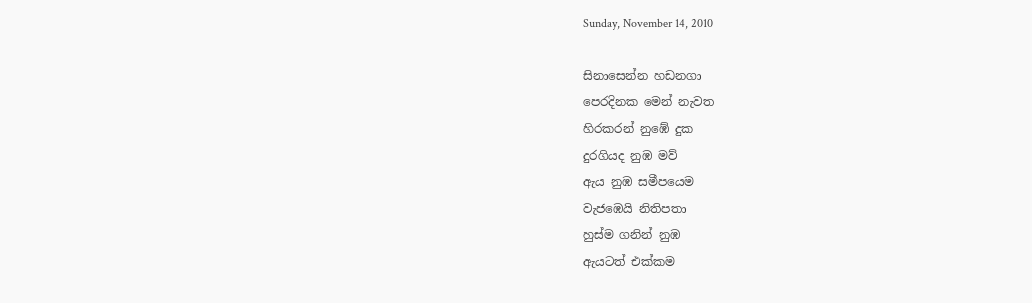Sunday, November 14, 2010

සිනාසෙන්න හඩනගා
පෙරදිනක මෙන් නැවත
හිරකරන් නුඹේ දුක
දුරගියද නුඹ මව්
ඇය නුඹ සමීපයෙම
වැජඹෙයි නිතිපතා
හුස්ම ගනින් නුඹ
ඇයටත් එක්කම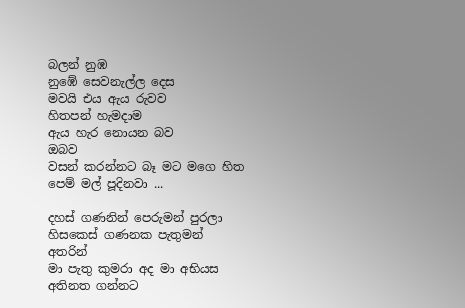බලන් නුඹ
නුඹේ සෙවනැල්ල දෙස
මවයි එය ඇය රුවව
හිතපන් හැමදාම
ඇය හැර නොයන බව
ඔබව
වසන් කරන්නට බෑ මට මගෙ හිත
පෙම් මල් පූදිනවා ...

දහස් ගණනින් පෙරුමන් පුරලා
හිසකෙස් ගණනක පැතුමන් අතරින්
මා පැතු කුමරා අද මා අභියස
අතිනත ගන්නට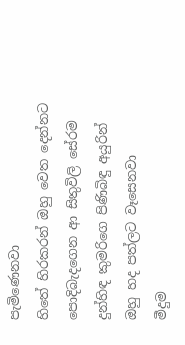පැමිණෙනවා
හිතේ හිරකරන් ඔහු වෙත දෙන්නට
පොදිබැදගෙන ආ සිතුවිලි සේරම
දුන්හිඳ කුමරිගෙ පිණිබිඳු අයුරින්
ඔහු හද පත්ලට වෑසෙනවා
මීදුම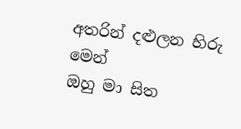අතරින් දළුලන හිරු මෙන්
ඔහු මා සිත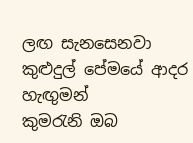ලඟ සැනසෙනවා
කුළුදුල් පේමයේ ආදර හැඟුමන්
කුමරැනි ඔබ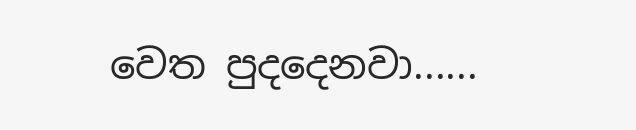වෙත පුදදෙනවා......